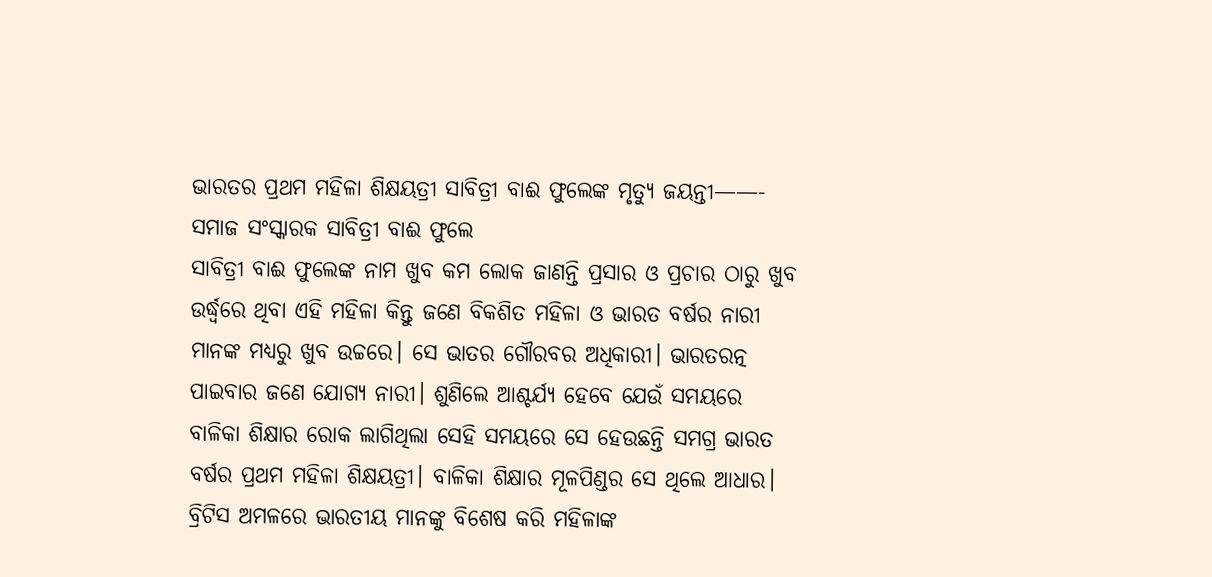ଭାରତର ପ୍ରଥମ ମହିଳା ଶିକ୍ଷୟତ୍ରୀ ସାବିତ୍ରୀ ବାଈ ଫୁଲେଙ୍କ ମୃତ୍ୟୁ ଜୟନ୍ତୀ——- ସମାଜ ସଂସ୍କାରକ ସାବିତ୍ରୀ ବାଈ ଫୁଲେ
ସାବିତ୍ରୀ ବାଈ ଫୁଲେଙ୍କ ନାମ ଖୁବ କମ ଲୋକ ଜାଣନ୍ତି ପ୍ରସାର ଓ ପ୍ରଚାର ଠାରୁ ଖୁବ ଉର୍ଦ୍ଧ୍ୱରେ ଥିବା ଏହି ମହିଳା କିନ୍ତୁ ଜଣେ ବିକଶିତ ମହିଳା ଓ ଭାରତ ବର୍ଷର ନାରୀ ମାନଙ୍କ ମଧ୍ୟରୁ ଖୁବ ଉଚ୍ଚରେ। ସେ ଭାତର ଗୌରବର ଅଧିକାରୀ। ଭାରତରତ୍ନ ପାଇବାର ଜଣେ ଯୋଗ୍ୟ ନାରୀ। ଶୁଣିଲେ ଆଶ୍ଚର୍ଯ୍ୟ ହେବେ ଯେଉଁ ସମୟରେ ବାଳିକା ଶିକ୍ଷାର ରୋକ ଲାଗିଥିଲା ସେହି ସମୟରେ ସେ ହେଉଛନ୍ତି ସମଗ୍ର ଭାରତ ବର୍ଷର ପ୍ରଥମ ମହିଳା ଶିକ୍ଷୟତ୍ରୀ। ବାଳିକା ଶିକ୍ଷାର ମୂଳପିଣ୍ଡର ସେ ଥିଲେ ଆଧାର। ବ୍ରିଟିସ ଅମଳରେ ଭାରତୀୟ ମାନଙ୍କୁ ବିଶେଷ କରି ମହିଳାଙ୍କ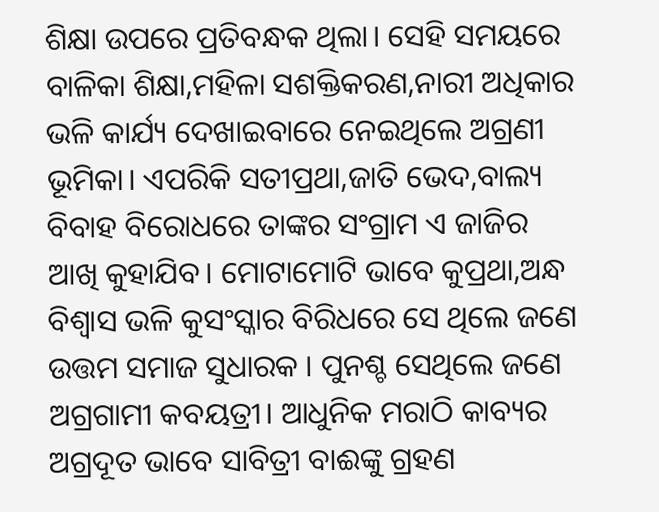ଶିକ୍ଷା ଉପରେ ପ୍ରତିବନ୍ଧକ ଥିଲା। ସେହି ସମୟରେ ବାଳିକା ଶିକ୍ଷା,ମହିଳା ସଶକ୍ତିକରଣ,ନାରୀ ଅଧିକାର ଭଳି କାର୍ଯ୍ୟ ଦେଖାଇବାରେ ନେଇଥିଲେ ଅଗ୍ରଣୀ ଭୂମିକା। ଏପରିକି ସତୀପ୍ରଥା,ଜାତି ଭେଦ,ବାଲ୍ୟ ବିବାହ ବିରୋଧରେ ତାଙ୍କର ସଂଗ୍ରାମ ଏ ଜାଜିର ଆଖି କୁହାଯିବ। ମୋଟାମୋଟି ଭାବେ କୁପ୍ରଥା,ଅନ୍ଧ ବିଶ୍ୱାସ ଭଳି କୁସଂସ୍କାର ବିରିଧରେ ସେ ଥିଲେ ଜଣେ ଉତ୍ତମ ସମାଜ ସୁଧାରକ । ପୁନଶ୍ଚ ସେଥିଲେ ଜଣେ ଅଗ୍ରଗାମୀ କବୟତ୍ରୀ। ଆଧୁନିକ ମରାଠି କାବ୍ୟର ଅଗ୍ରଦୂତ ଭାବେ ସାବିତ୍ରୀ ବାଈଙ୍କୁ ଗ୍ରହଣ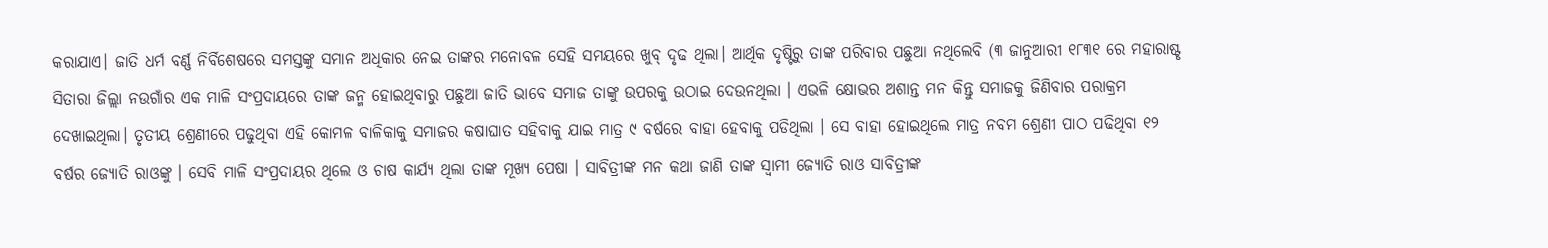କରାଯାଏ। ଜାତି ଧର୍ମ ବର୍ଣ୍ଣ ନିର୍ବିଶେଷରେ ସମସ୍ତଙ୍କୁ ସମାନ ଅଧିକାର ନେଇ ତାଙ୍କର ମନୋବଳ ସେହି ସମୟରେ ଖୁବ୍ ଦୃଢ ଥିଲା। ଆର୍ଥିକ ଦୃଷ୍ଟିରୁ ତାଙ୍କ ପରିବାର ପଛୁଆ ନଥିଲେବି (୩ ଜାନୁଆରୀ ୧୮୩୧ ରେ ମହାରାଷ୍ଟୃ ସିତାରା ଜିଲ୍ଲା ନଉଗାଁର ଏକ ମାଳି ସଂପ୍ରଦାୟରେ ତାଙ୍କ ଜନ୍ମ ହୋଇଥିବାରୁ ପଛୁଆ ଜାତି ଭାବେ ସମାଜ ତାଙ୍କୁ ଉପରକୁ ଉଠାଇ ଦେଉନଥିଲା । ଏଭଳି କ୍ଷୋଭର ଅଶାନ୍ତ ମନ କିନ୍ତୁ ସମାଜକୁ ଜିଣିବାର ପରାକ୍ରମ ଦେଖାଇଥିଲା। ତୃତୀୟ ଶ୍ରେଣୀରେ ପଢୁଥିବା ଏହି କୋମଳ ବାଳିକାକୁ ସମାଜର କଷାଘାତ ସହିବାକୁ ଯାଇ ମାତ୍ର ୯ ବର୍ଷରେ ବାହା ହେବାକୁ ପଡିଥିଲା । ସେ ବାହା ହୋଇଥିଲେ ମାତ୍ର ନବମ ଶ୍ରେଣୀ ପାଠ ପଢିଥିବା ୧୨ ବର୍ଷର ଜ୍ୟୋତି ରାଓଙ୍କୁ । ସେବି ମାଳି ସଂପ୍ରଦାୟର ଥିଲେ ଓ ଚାଷ କାର୍ଯ୍ୟ ଥିଲା ତାଙ୍କ ମୂଖ୍ୟ ପେଷା । ସାବିତ୍ରୀଙ୍କ ମନ କଥା ଜାଣି ତାଙ୍କ ସ୍ୱାମୀ ଜ୍ୟୋତି ରାଓ ସାବିତ୍ରୀଙ୍କ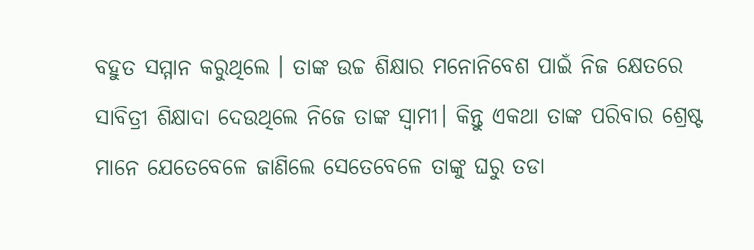ବହୁତ ସମ୍ମାନ କରୁଥିଲେ । ତାଙ୍କ ଉଚ୍ଚ ଶିକ୍ଷାର ମନୋନିବେଶ ପାଇଁ ନିଜ କ୍ଷେତରେ ସାବିତ୍ରୀ ଶିକ୍ଷାଦା ଦେଉଥିଲେ ନିଜେ ତାଙ୍କ ସ୍ୱାମୀ। କିନ୍ତୁ ଏକଥା ତାଙ୍କ ପରିବାର ଶ୍ରେଷ୍ଟ ମାନେ ଯେତେବେଳେ ଜାଣିଲେ ସେତେବେଳେ ତାଙ୍କୁ ଘରୁ ତଡା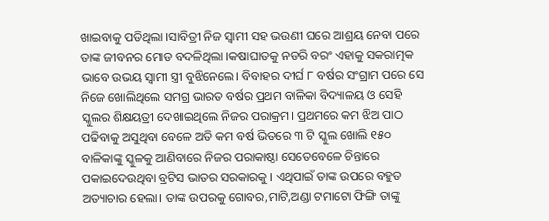ଖାଇବାକୁ ପଡିଥିଲା ।ସାବିତ୍ରୀ ନିଜ ସ୍ୱାମୀ ସହ ଭଉଣୀ ଘରେ ଆଶ୍ରୟ ନେବା ପରେ ତାଙ୍କ ଜୀବନର ମୋଡ ବଦଳିଥିଲା ।କଷାଘାତକୁ ନଡରି ବରଂ ଏହାକୁ ସକରାତ୍ମକ ଭାବେ ଉଭୟ ସ୍ୱାମୀ ସ୍ତ୍ରୀ ବୁଝିନେଲେ। ବିବାହର ଦୀର୍ଘ ୮ ବର୍ଷର ସଂଗ୍ରାମ ପରେ ସେ ନିଜେ ଖୋଲିଥିଲେ ସମଗ୍ର ଭାରତ ବର୍ଷର ପ୍ରଥମ ବାଳିକା ବିଦ୍ୟାଳୟ ଓ ସେହି ସ୍କୁଲର ଶିକ୍ଷୟତ୍ରୀ ଦେଖାଇଥିଲେ ନିଜର ପରାକ୍ରମ। ପ୍ରଥମରେ କମ ଝିଅ ପାଠ ପଢିବାକୁ ଅସୁଥିବା ବେଳେ ଅତି କମ ବର୍ଷ ଭିତରେ ୩ ଟି ସ୍କୁଲ ଖୋଲି ୧୫୦ ବାଳିକାଙ୍କୁ ସ୍କୁଳକୁ ଆଣିବାରେ ନିଜର ପରାକାଷ୍ଠା ସେତେବେଳେ ଚିନ୍ତାରେ ପକାଇଦେଉଥିବା ବ୍ରଟିସ ଭାତର ସରକାରକୁ । ଏଥିପାଇଁ ତାଙ୍କ ଉପରେ ବହୁତ ଅତ୍ୟାଚାର ହେଲା। ତାଙ୍କ ଉପରକୁ ଗୋବର,ମାଟି,ଅଣ୍ଡା ଟମାଟୋ ଫିଙ୍ଗି ତାଙ୍କୁ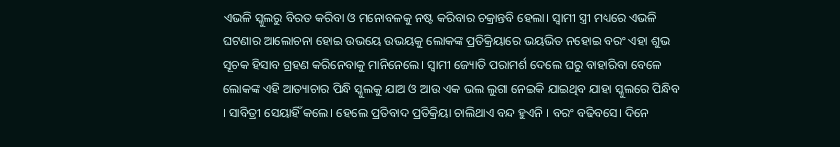ଏଭଳି ସ୍କୁଲରୁ ବିରତ କରିବା ଓ ମନୋବଳକୁ ନଷ୍ଟ କରିବାର ଚକ୍ରାନ୍ତବି ହେଲା। ସ୍ୱାମୀ ସ୍ତ୍ରୀ ମଧ୍ୟରେ ଏଭଳି ଘଟଣାର ଆଲୋଚନା ହୋଇ ଉଭୟେ ଉଭୟକୁ ଲୋକଙ୍କ ପ୍ରତିକ୍ରିୟାରେ ଭୟଭିତ ନହୋଇ ବରଂ ଏହା ଶୁଭ ସୂଚକ ହିସାବ ଗ୍ରହଣ କରିନେବାକୁ ମାନିନେଲେ। ସ୍ୱାମୀ ଜ୍ୟୋତି ପରାମର୍ଶ ଦେଲେ ଘରୁ ବାହାରିବା ବେଳେ ଲୋକଙ୍କ ଏହି ଆତ୍ୟାଚାର ପିନ୍ଧି ସ୍କୁଲକୁ ଯାଅ ଓ ଆଉ ଏକ ଭଲ ଲୁଗା ନେଇକି ଯାଇଥିବ ଯାହା ସ୍କୁଲରେ ପିନ୍ଧିବ । ସାବିତ୍ରୀ ସେୟାହିଁ କଲେ। ହେଲେ ପ୍ରତିବାଦ ପ୍ରତିକ୍ରିୟା ଚାଲିଥାଏ ବନ୍ଦ ହୁଏନି । ବରଂ ବଢିବସେ। ଦିନେ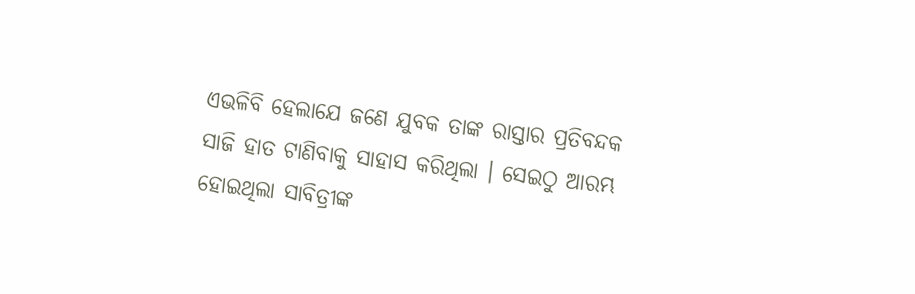ଏଭଳିବି ହେଲାଯେ ଜଣେ ଯୁବକ ତାଙ୍କ ରାସ୍ତାର ପ୍ରତିବନ୍ଦକ ସାଜି ହାତ ଟାଣିବାକୁ ସାହାସ କରିଥିଲା । ସେଇଠୁ ଆରମ୍ଭ ହୋଇଥିଲା ସାବିତ୍ରୀଙ୍କ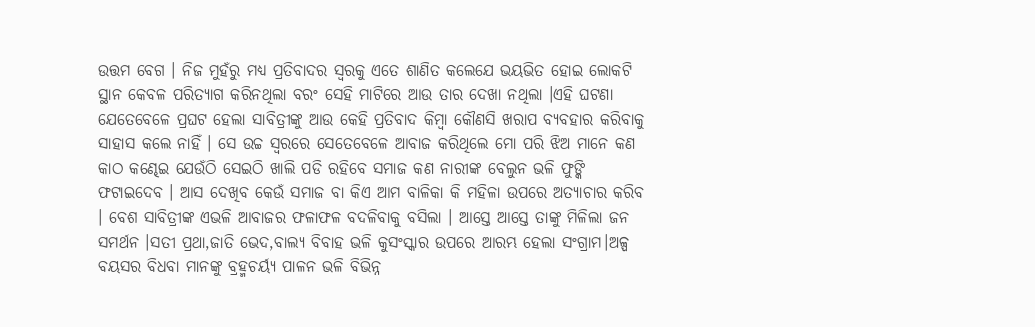ଉତ୍ତମ ବେଗ । ନିଜ ମୁହଁରୁ ମଧ୍ୟ ପ୍ରତିବାଦର ସ୍ୱରକୁ ଏତେ ଶାଣିତ କଲେଯେ ଭୟଭିତ ହୋଇ ଲୋକଟି ସ୍ଥାନ କେବଳ ପରିତ୍ୟାଗ କରିନଥିଲା ବରଂ ସେହି ମାଟିରେ ଆଉ ତାର ଦେଖା ନଥିଲା ।ଏହି ଘଟଣା ଯେତେବେଳେ ପ୍ରଘଟ ହେଲା ସାବିତ୍ରୀଙ୍କୁ ଆଉ କେହି ପ୍ରତିବାଦ କିମ୍ବା କୌଣସି ଖରାପ ବ୍ୟବହାର କରିବାକୁ ସାହାସ କଲେ ନାହିଁ । ସେ ଉଚ୍ଚ ସ୍ୱରରେ ସେତେବେଳେ ଆବାଜ କରିଥିଲେ ମୋ ପରି ଝିଅ ମାନେ କଣ କାଠ କଣ୍ଢେଇ ଯେଉଁଠି ସେଇଠି ଖାଲି ପଡି ରହିବେ ସମାଜ କଣ ନାରୀଙ୍କ ବେଲୁନ ଭଳି ଫୁଙ୍କି ଫଟାଇଦେବ । ଆସ ଦେଖିବ କେଉଁ ସମାଜ ବା କିଏ ଆମ ବାଳିକା କି ମହିଳା ଉପରେ ଅତ୍ୟାଚାର କରିବ । ବେଶ ସାବିତ୍ରୀଙ୍କ ଏଭଳି ଆବାଜର ଫଳାଫଳ ବଦଳିବାକୁ ବସିଲା । ଆସ୍ତେ ଆସ୍ତେ ତାଙ୍କୁ ମିଳିଲା ଜନ ସମର୍ଥନ ।ସତୀ ପ୍ରଥା,ଜାତି ଭେଦ,ବାଲ୍ୟ ବିବାହ ଭଳି କୁସଂସ୍କାର ଉପରେ ଆରମ୍ଭ ହେଲା ସଂଗ୍ରାମ।ଅଳ୍ପ ବୟସର ବିଧବା ମାନଙ୍କୁ ବ୍ରହ୍ମଚର୍ୟ୍ୟ ପାଳନ ଭଳି ବିଭିନ୍ନ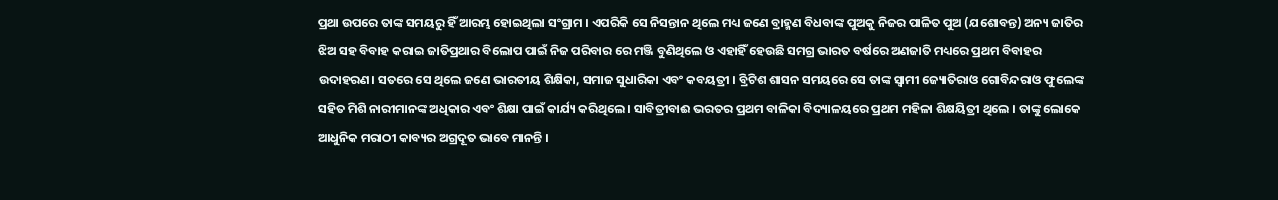ପ୍ରଥା ଉପରେ ତାଙ୍କ ସମୟରୁ ହିଁ ଆରମ୍ଭ ହୋଇଥିଲା ସଂଗ୍ରାମ । ଏପରିକି ସେ ନିସନ୍ତାନ ଥିଲେ ମଧ୍ୟ ଜଣେ ବ୍ରାହ୍ମଣ ବିଧବାଙ୍କ ପୁଅକୁ ନିଜର ପାଳିତ ପୁଅ (ଯଶୋବନ୍ତ) ଅନ୍ୟ ଜାତିର ଝିଅ ସହ ବିବାହ କରାଇ ଜାତିପ୍ରଥାର ବିଲୋପ ପାଇଁ ନିଜ ପରିବାର ରେ ମଞ୍ଜି ବୁଣିଥିଲେ ଓ ଏହାହିଁ ହେଉଛି ସମଗ୍ର ଭାରତ ବର୍ଷରେ ଅଣଜାତି ମଧ୍ୟରେ ପ୍ରଥମ ବିବାହର ଉଦାହରଣ। ସତରେ ସେ ଥିଲେ ଜଣେ ଭାରତୀୟ ଶିକ୍ଷିକା, ସମାଜ ସୁଧାରିକା ଏବଂ କବୟତ୍ରୀ । ବ୍ରିଟିଶ ଶାସନ ସମୟରେ ସେ ତାଙ୍କ ସ୍ୱାମୀ ଜ୍ୟୋତିରାଓ ଗୋବିନ୍ଦରାଓ ଫୁଲେଙ୍କ ସହିତ ମିଶି ନାରୀମାନଙ୍କ ଅଧିକାର ଏବଂ ଶିକ୍ଷା ପାଇଁ କାର୍ଯ୍ୟ କରିଥିଲେ । ସାବିତ୍ରୀବାଈ ଭରତର ପ୍ରଥମ ବାଳିକା ବିଦ୍ୟାଳୟରେ ପ୍ରଥମ ମହିଳା ଶିକ୍ଷୟିତ୍ରୀ ଥିଲେ । ତାଙ୍କୁ ଲୋକେ ଆଧୁନିକ ମରାଠୀ କାବ୍ୟର ଅଗ୍ରଦୂତ ଭାବେ ମାନନ୍ତି ।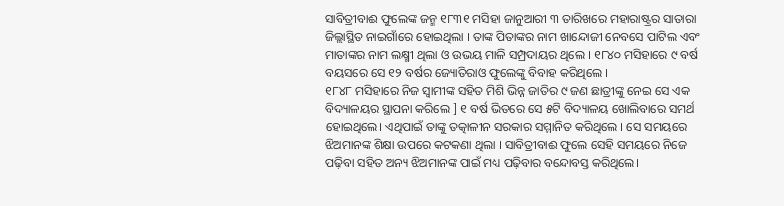ସାବିତ୍ରୀବାଈ ଫୁଲେଙ୍କ ଜନ୍ମ ୧୮୩୧ ମସିହା ଜାନୁଆରୀ ୩ ତାରିଖରେ ମହାରାଷ୍ଟ୍ରର ସାତାରା ଜିଲ୍ଲାସ୍ଥିତ ନାଇଗାଁରେ ହୋଇଥିଲା । ତାଙ୍କ ପିତାଙ୍କର ନାମ ଖାନ୍ଦୋଜୀ ନେବସେ ପାଟିଲ ଏବଂ ମାତାଙ୍କର ନାମ ଲକ୍ଷ୍ମୀ ଥିଲା ଓ ଉଭୟ ମାଳି ସମ୍ପ୍ରଦାୟର ଥିଲେ । ୧୮୪୦ ମସିହାରେ ୯ ବର୍ଷ ବୟସରେ ସେ ୧୨ ବର୍ଷର ଜ୍ୟୋତିରାଓ ଫୁଲେଙ୍କୁ ବିବାହ କରିଥିଲେ ।
୧୮୪୮ ମସିହାରେ ନିଜ ସ୍ୱାମୀଙ୍କ ସହିତ ମିଶି ଭିନ୍ନ ଜାତିର ୯ ଜଣ ଛାତ୍ରୀଙ୍କୁ ନେଇ ସେ ଏକ ବିଦ୍ୟାଳୟର ସ୍ଥାପନା କରିଲେ ] ୧ ବର୍ଷ ଭିତରେ ସେ ୫ଟି ବିଦ୍ୟାଳୟ ଖୋଲିବାରେ ସମର୍ଥ ହୋଇଥିଲେ। ଏଥିପାଇଁ ତାଙ୍କୁ ତତ୍କାଳୀନ ସରକାର ସମ୍ମାନିତ କରିଥିଲେ । ସେ ସମୟରେ ଝିଅମାନଙ୍କ ଶିକ୍ଷା ଉପରେ କଟକଣା ଥିଲା । ସାବିତ୍ରୀବାଈ ଫୁଲେ ସେହି ସମୟରେ ନିଜେ ପଢ଼ିବା ସହିତ ଅନ୍ୟ ଝିଅମାନଙ୍କ ପାଇଁ ମଧ୍ୟ ପଢ଼ିବାର ବନ୍ଦୋବସ୍ତ କରିଥିଲେ।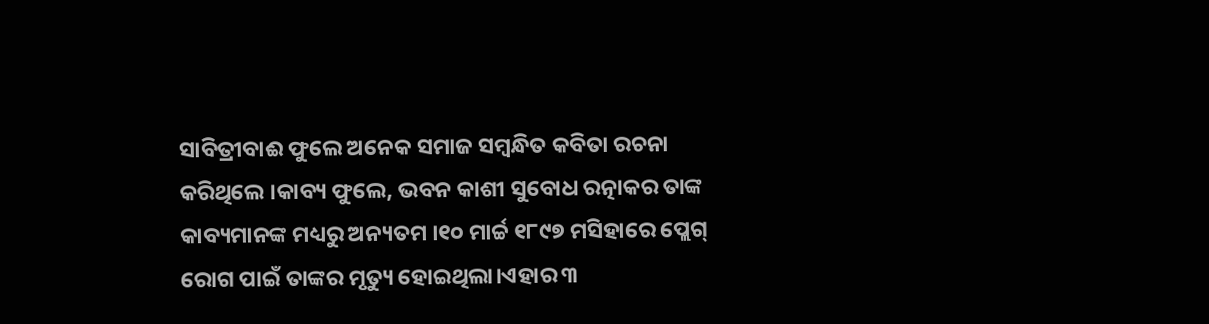ସାବିତ୍ରୀବାଈ ଫୁଲେ ଅନେକ ସମାଜ ସମ୍ବନ୍ଧିତ କବିତା ରଚନା କରିଥିଲେ ।କାବ୍ୟ ଫୁଲେ, ଭବନ କାଶୀ ସୁବୋଧ ରତ୍ନାକର ତାଙ୍କ କାବ୍ୟମାନଙ୍କ ମଧ୍ୟରୁ ଅନ୍ୟତମ ।୧୦ ମାର୍ଚ୍ଚ ୧୮୯୭ ମସିହାରେ ପ୍ଲେଗ୍ ରୋଗ ପାଇଁ ତାଙ୍କର ମୃତ୍ୟୁ ହୋଇଥିଲା।ଏହାର ୩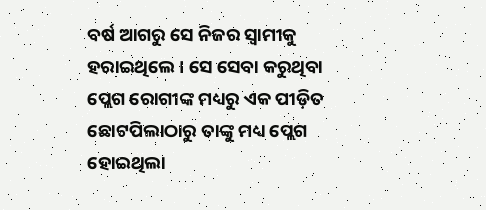ବର୍ଷ ଆଗରୁ ସେ ନିଜର ସ୍ୱାମୀକୁ ହରାଇଥିଲେ । ସେ ସେବା କରୁଥିବା ପ୍ଲେଗ ରୋଗୀଙ୍କ ମଧ୍ୟରୁ ଏକ ପୀଡ଼ିତ ଛୋଟପିଲାଠାରୁ ତାଙ୍କୁ ମଧ୍ୟ ପ୍ଲେଗ ହୋଇଥିଲା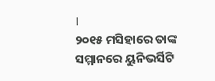।
୨୦୧୫ ମସିହାରେ ତାଙ୍କ ସମ୍ମାନରେ ୟୁନିଭର୍ସିଟି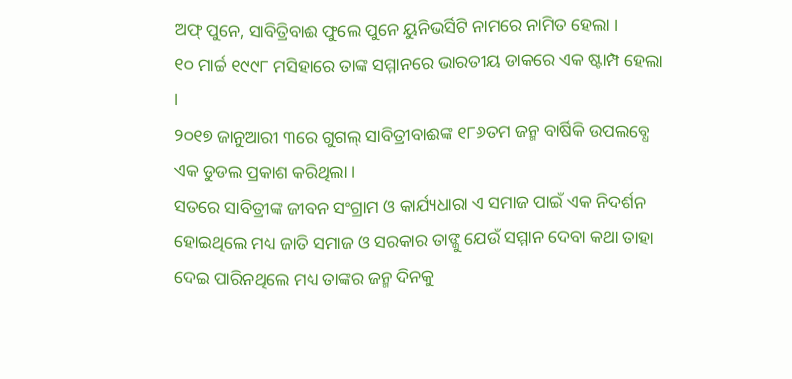ଅଫ୍ ପୁନେ, ସାବିତ୍ରିବାଈ ଫୁଲେ ପୁନେ ୟୁନିଭର୍ସିଟି ନାମରେ ନାମିତ ହେଲା ।
୧୦ ମାର୍ଚ୍ଚ ୧୯୯୮ ମସିହାରେ ତାଙ୍କ ସମ୍ମାନରେ ଭାରତୀୟ ଡାକରେ ଏକ ଷ୍ଟାମ୍ପ ହେଲା ।
୨୦୧୭ ଜାନୁଆରୀ ୩ରେ ଗୁଗଲ୍ ସାବିତ୍ରୀବାଈଙ୍କ ୧୮୬ତମ ଜନ୍ମ ବାର୍ଷିକି ଉପଲବ୍ଧେ ଏକ ଡୁଡଲ ପ୍ରକାଶ କରିଥିଲା ।
ସତରେ ସାବିତ୍ରୀଙ୍କ ଜୀବନ ସଂଗ୍ରାମ ଓ କାର୍ଯ୍ୟଧାରା ଏ ସମାଜ ପାଇଁ ଏକ ନିଦର୍ଶନ ହୋଇଥିଲେ ମଧ୍ୟ ଜାତି ସମାଜ ଓ ସରକାର ତାଙ୍ଜୁ ଯେଉଁ ସମ୍ମାନ ଦେବା କଥା ତାହା ଦେଇ ପାରିନଥିଲେ ମଧ୍ୟ ତାଙ୍କର ଜନ୍ମ ଦିନକୁ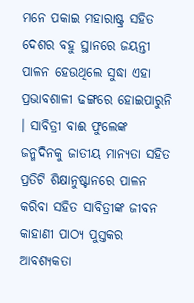ମନେ ପକାଇ ମହାରାଷ୍ଟ୍ର ସହିତ ଦେଶର ବହୁ ସ୍ଥାନରେ ଜୟନ୍ତୀ ପାଳନ ହେଉଥିଲେ ସୁଦ୍ଧା ଏହା ପ୍ରଭାବଶାଳୀ ଢଙ୍ଗରେ ହୋଇପାରୁନି । ସାବିତ୍ରୀ ବାଈ ଫୁଲେଙ୍କ ଜନ୍ମଦିନକୁ ଜାତୀୟ ମାନ୍ୟତା ସହିତ ପ୍ରତିଟି ଶିକ୍ଷାନୁଷ୍ଟାନରେ ପାଳନ କରିବା ସହିତ ସାବିତ୍ରୀଙ୍କ ଜୀବନ କାହାଣୀ ପାଠ୍ୟ ପୁସ୍ତକର ଆବଶ୍ୟକତା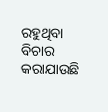ରହୁଥିବା ବିଚାର କରାଯାଉଛି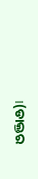।(ଡାକ୍ତର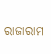ରାଜାରାମ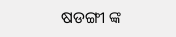ଷଡଙ୍ଗୀ ଙ୍କ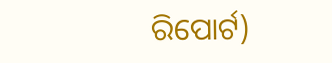ରିପୋର୍ଟ)